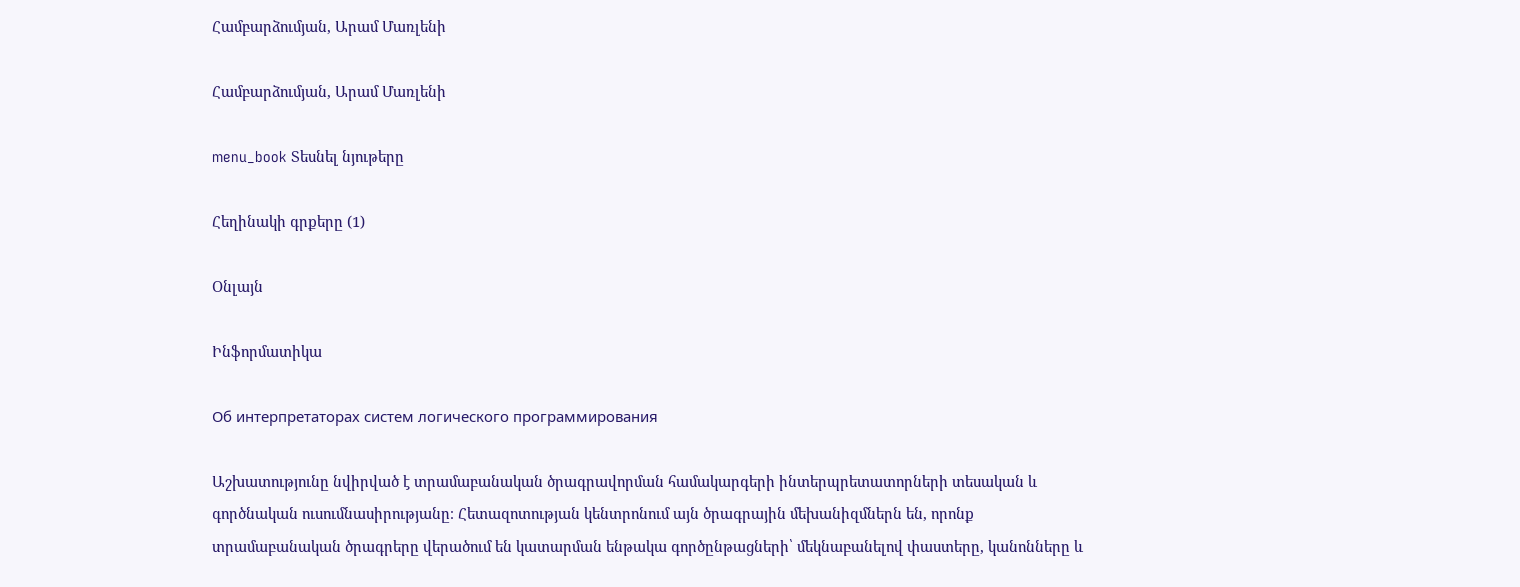Համբարձումյան, Արամ Մառլենի

Համբարձումյան, Արամ Մառլենի

menu_book Տեսնել նյութերը

Հեղինակի գրքերը (1)

Օնլայն

Ինֆորմատիկա

Об интерпретаторах систем логического программирования

Աշխատությունը նվիրված է տրամաբանական ծրագրավորման համակարգերի ինտերպրետատորների տեսական և գործնական ուսումնասիրությանը։ Հետազոտության կենտրոնում այն ծրագրային մեխանիզմներն են, որոնք տրամաբանական ծրագրերը վերածում են կատարման ենթակա գործընթացների՝ մեկնաբանելով փաստերը, կանոնները և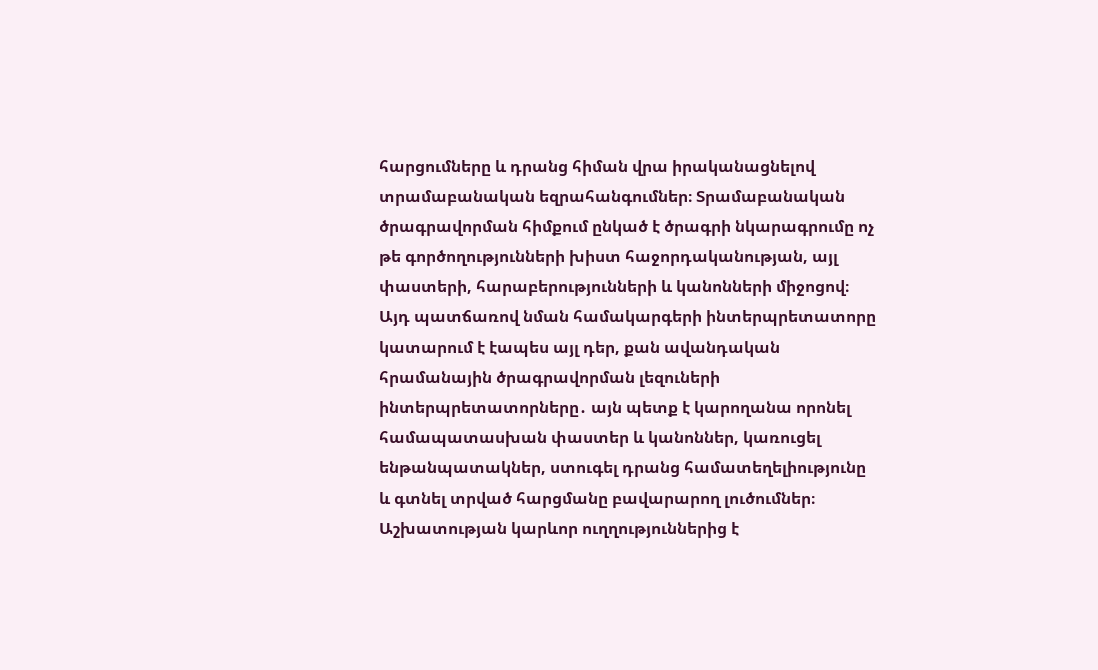հարցումները և դրանց հիման վրա իրականացնելով տրամաբանական եզրահանգումներ։ Տրամաբանական ծրագրավորման հիմքում ընկած է ծրագրի նկարագրումը ոչ թե գործողությունների խիստ հաջորդականության, այլ փաստերի, հարաբերությունների և կանոնների միջոցով։ Այդ պատճառով նման համակարգերի ինտերպրետատորը կատարում է էապես այլ դեր, քան ավանդական հրամանային ծրագրավորման լեզուների ինտերպրետատորները․ այն պետք է կարողանա որոնել համապատասխան փաստեր և կանոններ, կառուցել ենթանպատակներ, ստուգել դրանց համատեղելիությունը և գտնել տրված հարցմանը բավարարող լուծումներ։ Աշխատության կարևոր ուղղություններից է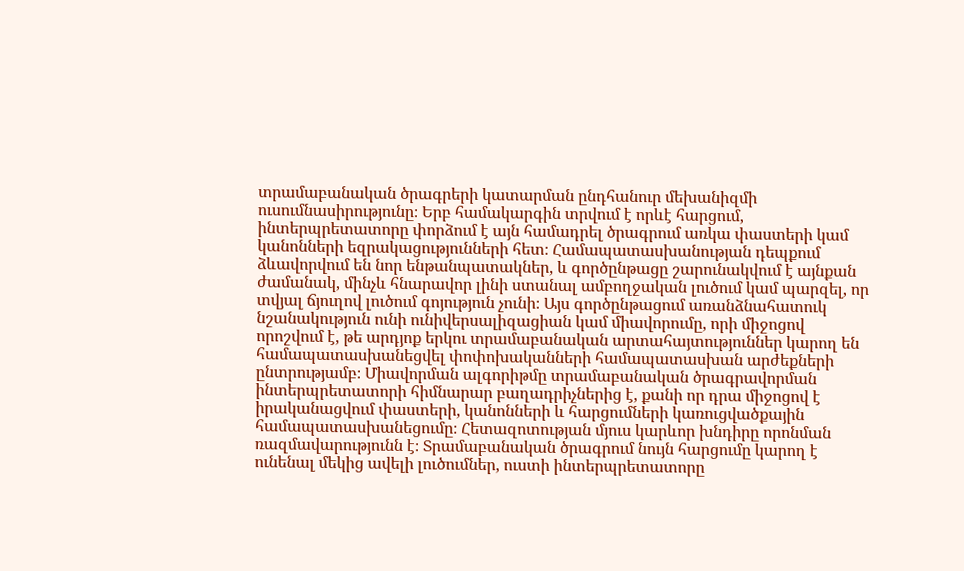տրամաբանական ծրագրերի կատարման ընդհանուր մեխանիզմի ուսումնասիրությունը։ Երբ համակարգին տրվում է որևէ հարցում, ինտերպրետատորը փորձում է այն համադրել ծրագրում առկա փաստերի կամ կանոնների եզրակացությունների հետ։ Համապատասխանության դեպքում ձևավորվում են նոր ենթանպատակներ, և գործընթացը շարունակվում է այնքան ժամանակ, մինչև հնարավոր լինի ստանալ ամբողջական լուծում կամ պարզել, որ տվյալ ճյուղով լուծում գոյություն չունի։ Այս գործընթացում առանձնահատուկ նշանակություն ունի ունիվերսալիզացիան կամ միավորումը, որի միջոցով որոշվում է, թե արդյոք երկու տրամաբանական արտահայտություններ կարող են համապատասխանեցվել փոփոխականների համապատասխան արժեքների ընտրությամբ։ Միավորման ալգորիթմը տրամաբանական ծրագրավորման ինտերպրետատորի հիմնարար բաղադրիչներից է, քանի որ դրա միջոցով է իրականացվում փաստերի, կանոնների և հարցումների կառուցվածքային համապատասխանեցումը։ Հետազոտության մյուս կարևոր խնդիրը որոնման ռազմավարությունն է։ Տրամաբանական ծրագրում նույն հարցումը կարող է ունենալ մեկից ավելի լուծումներ, ուստի ինտերպրետատորը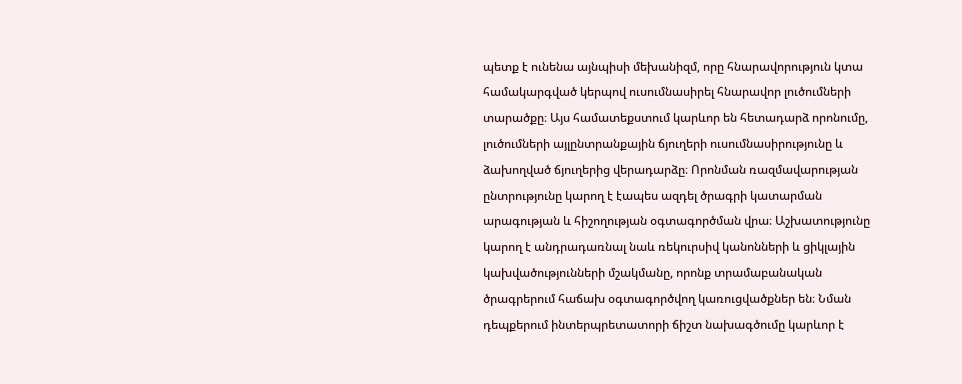պետք է ունենա այնպիսի մեխանիզմ, որը հնարավորություն կտա համակարգված կերպով ուսումնասիրել հնարավոր լուծումների տարածքը։ Այս համատեքստում կարևոր են հետադարձ որոնումը, լուծումների այլընտրանքային ճյուղերի ուսումնասիրությունը և ձախողված ճյուղերից վերադարձը։ Որոնման ռազմավարության ընտրությունը կարող է էապես ազդել ծրագրի կատարման արագության և հիշողության օգտագործման վրա։ Աշխատությունը կարող է անդրադառնալ նաև ռեկուրսիվ կանոնների և ցիկլային կախվածությունների մշակմանը, որոնք տրամաբանական ծրագրերում հաճախ օգտագործվող կառուցվածքներ են։ Նման դեպքերում ինտերպրետատորի ճիշտ նախագծումը կարևոր է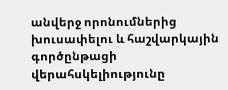անվերջ որոնումներից խուսափելու և հաշվարկային գործընթացի վերահսկելիությունը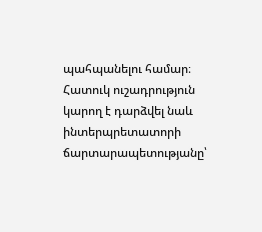պահպանելու համար։ Հատուկ ուշադրություն կարող է դարձվել նաև ինտերպրետատորի ճարտարապետությանը՝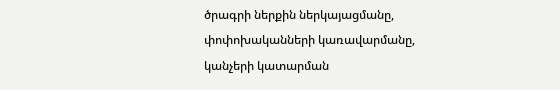ծրագրի ներքին ներկայացմանը, փոփոխականների կառավարմանը, կանչերի կատարման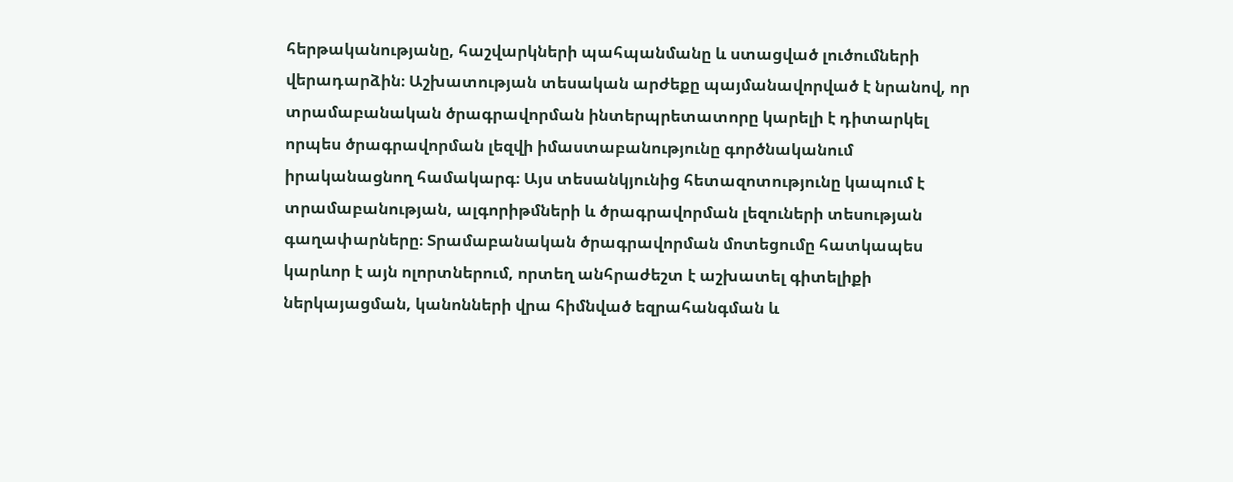հերթականությանը, հաշվարկների պահպանմանը և ստացված լուծումների վերադարձին։ Աշխատության տեսական արժեքը պայմանավորված է նրանով, որ տրամաբանական ծրագրավորման ինտերպրետատորը կարելի է դիտարկել որպես ծրագրավորման լեզվի իմաստաբանությունը գործնականում իրականացնող համակարգ։ Այս տեսանկյունից հետազոտությունը կապում է տրամաբանության, ալգորիթմների և ծրագրավորման լեզուների տեսության գաղափարները։ Տրամաբանական ծրագրավորման մոտեցումը հատկապես կարևոր է այն ոլորտներում, որտեղ անհրաժեշտ է աշխատել գիտելիքի ներկայացման, կանոնների վրա հիմնված եզրահանգման և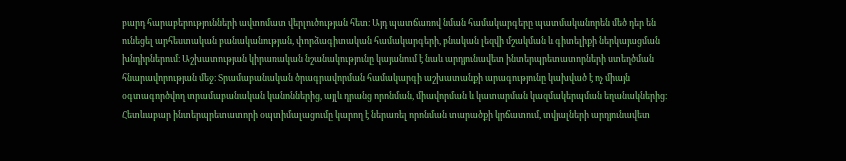բարդ հարաբերությունների ավտոմատ վերլուծության հետ։ Այդ պատճառով նման համակարգերը պատմականորեն մեծ դեր են ունեցել արհեստական բանականության, փորձագիտական համակարգերի, բնական լեզվի մշակման և գիտելիքի ներկայացման խնդիրներում։ Աշխատության կիրառական նշանակությունը կայանում է նաև արդյունավետ ինտերպրետատորների ստեղծման հնարավորության մեջ։ Տրամաբանական ծրագրավորման համակարգի աշխատանքի արագությունը կախված է ոչ միայն օգտագործվող տրամաբանական կանոններից, այլև դրանց որոնման, միավորման և կատարման կազմակերպման եղանակներից։ Հետևաբար ինտերպրետատորի օպտիմալացումը կարող է ներառել որոնման տարածքի կրճատում, տվյալների արդյունավետ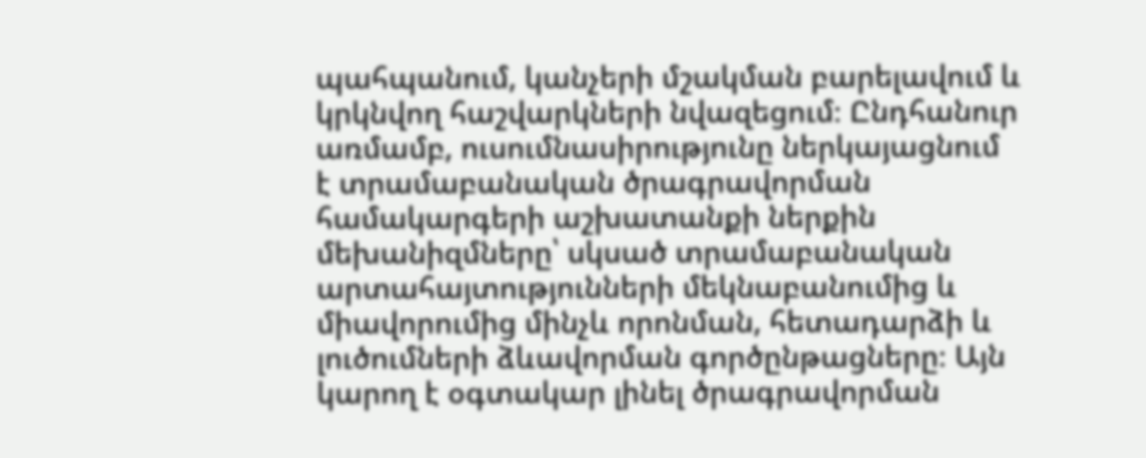պահպանում, կանչերի մշակման բարելավում և կրկնվող հաշվարկների նվազեցում։ Ընդհանուր առմամբ, ուսումնասիրությունը ներկայացնում է տրամաբանական ծրագրավորման համակարգերի աշխատանքի ներքին մեխանիզմները՝ սկսած տրամաբանական արտահայտությունների մեկնաբանումից և միավորումից մինչև որոնման, հետադարձի և լուծումների ձևավորման գործընթացները։ Այն կարող է օգտակար լինել ծրագրավորման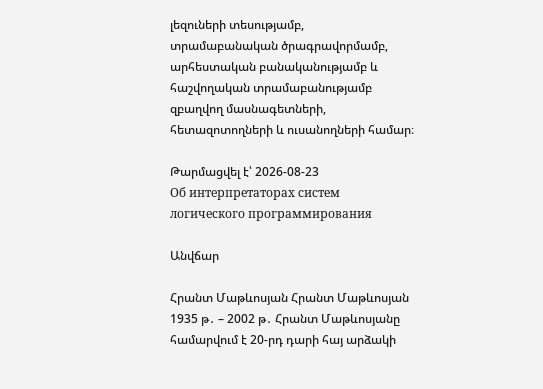լեզուների տեսությամբ, տրամաբանական ծրագրավորմամբ, արհեստական բանականությամբ և հաշվողական տրամաբանությամբ զբաղվող մասնագետների, հետազոտողների և ուսանողների համար։

Թարմացվել է՝ 2026-08-23
Об интерпретаторах систем логического программирования

Անվճար

Հրանտ Մաթևոսյան Հրանտ Մաթևոսյան 1935 թ․ – 2002 թ․ Հրանտ Մաթևոսյանը համարվում է 20-րդ դարի հայ արձակի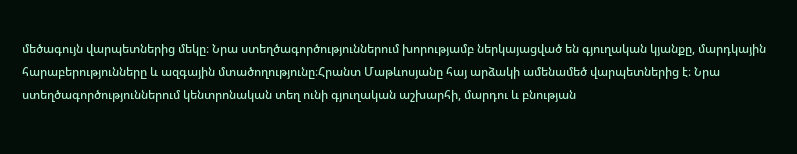մեծագույն վարպետներից մեկը։ Նրա ստեղծագործություններում խորությամբ ներկայացված են գյուղական կյանքը, մարդկային հարաբերությունները և ազգային մտածողությունը։Հրանտ Մաթևոսյանը հայ արձակի ամենամեծ վարպետներից է։ Նրա ստեղծագործություններում կենտրոնական տեղ ունի գյուղական աշխարհի, մարդու և բնության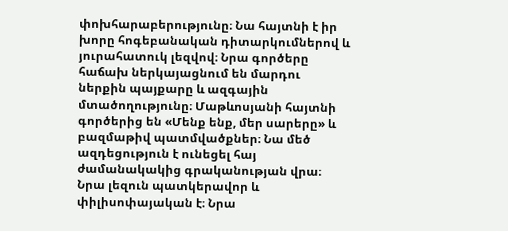փոխհարաբերությունը։ Նա հայտնի է իր խորը հոգեբանական դիտարկումներով և յուրահատուկ լեզվով։ Նրա գործերը հաճախ ներկայացնում են մարդու ներքին պայքարը և ազգային մտածողությունը։ Մաթևոսյանի հայտնի գործերից են «Մենք ենք, մեր սարերը» և բազմաթիվ պատմվածքներ։ Նա մեծ ազդեցություն է ունեցել հայ ժամանակակից գրականության վրա։ Նրա լեզուն պատկերավոր և փիլիսոփայական է։ Նրա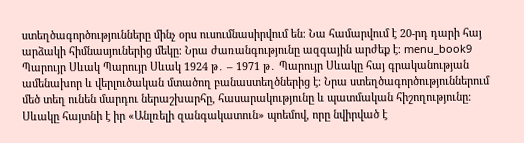ստեղծագործությունները մինչ օրս ուսումնասիրվում են։ Նա համարվում է 20-րդ դարի հայ արձակի հիմնասյուներից մեկը։ Նրա ժառանգությունը ազգային արժեք է։ menu_book9 Պարույր Սևակ Պարույր Սևակ 1924 թ․ – 1971 թ․ Պարույր Սևակը հայ գրականության ամենախոր և վերլուծական մտածող բանաստեղծներից է։ Նրա ստեղծագործություններում մեծ տեղ ունեն մարդու ներաշխարհը, հասարակությունը և պատմական հիշողությունը։ Սևակը հայտնի է իր «Անլռելի զանգակատուն» պոեմով, որը նվիրված է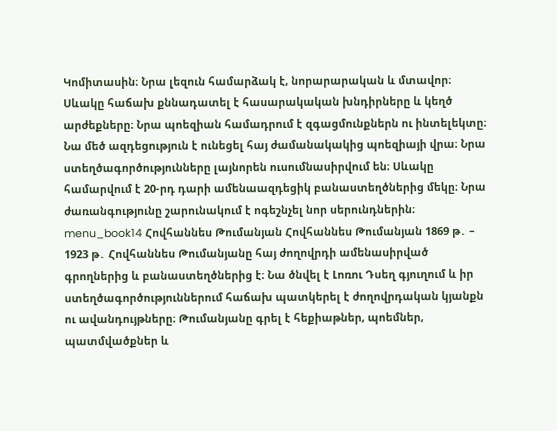Կոմիտասին։ Նրա լեզուն համարձակ է, նորարարական և մտավոր։ Սևակը հաճախ քննադատել է հասարակական խնդիրները և կեղծ արժեքները։ Նրա պոեզիան համադրում է զգացմունքներն ու ինտելեկտը։ Նա մեծ ազդեցություն է ունեցել հայ ժամանակակից պոեզիայի վրա։ Նրա ստեղծագործությունները լայնորեն ուսումնասիրվում են։ Սևակը համարվում է 20-րդ դարի ամենաազդեցիկ բանաստեղծներից մեկը։ Նրա ժառանգությունը շարունակում է ոգեշնչել նոր սերունդներին։ menu_book14 Հովհաննես Թումանյան Հովհաննես Թումանյան 1869 թ․ – 1923 թ․ Հովհաննես Թումանյանը հայ ժողովրդի ամենասիրված գրողներից և բանաստեղծներից է։ Նա ծնվել է Լոռու Դսեղ գյուղում և իր ստեղծագործություններում հաճախ պատկերել է ժողովրդական կյանքն ու ավանդույթները։ Թումանյանը գրել է հեքիաթներ, պոեմներ, պատմվածքներ և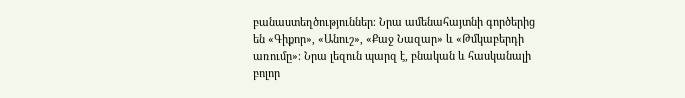բանաստեղծություններ։ Նրա ամենահայտնի գործերից են «Գիքոր», «Անուշ», «Քաջ Նազար» և «Թմկաբերդի առումը»։ Նրա լեզուն պարզ է, բնական և հասկանալի բոլոր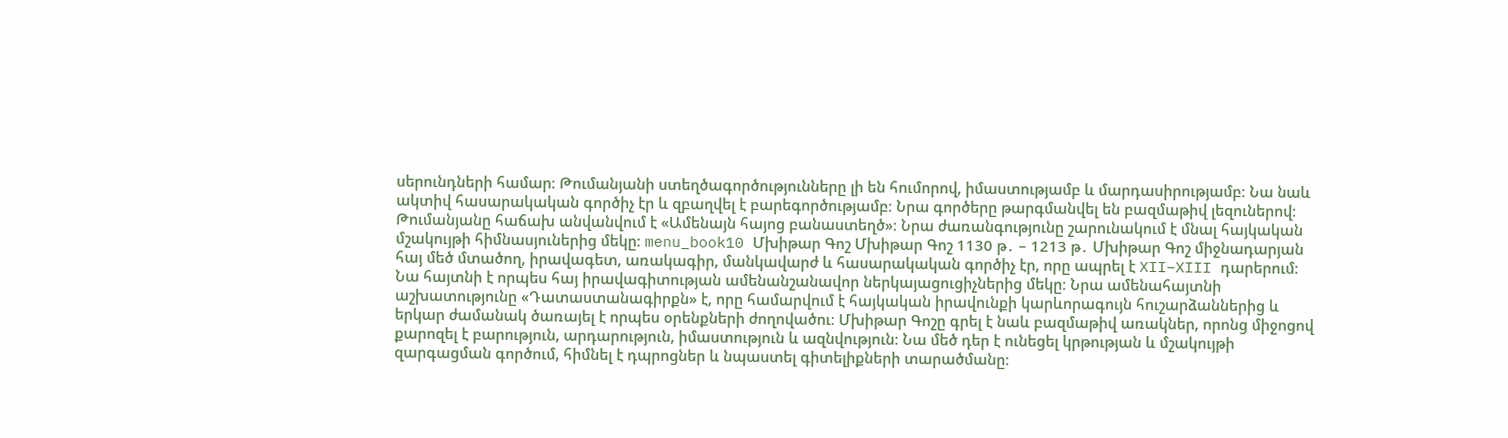սերունդների համար։ Թումանյանի ստեղծագործությունները լի են հումորով, իմաստությամբ և մարդասիրությամբ։ Նա նաև ակտիվ հասարակական գործիչ էր և զբաղվել է բարեգործությամբ։ Նրա գործերը թարգմանվել են բազմաթիվ լեզուներով։ Թումանյանը հաճախ անվանվում է «Ամենայն հայոց բանաստեղծ»։ Նրա ժառանգությունը շարունակում է մնալ հայկական մշակույթի հիմնասյուներից մեկը։ menu_book10 Մխիթար Գոշ Մխիթար Գոշ 1130 թ․ – 1213 թ․ Մխիթար Գոշ միջնադարյան հայ մեծ մտածող, իրավագետ, առակագիր, մանկավարժ և հասարակական գործիչ էր, որը ապրել է XII–XIII դարերում։ Նա հայտնի է որպես հայ իրավագիտության ամենանշանավոր ներկայացուցիչներից մեկը։ Նրա ամենահայտնի աշխատությունը «Դատաստանագիրքն» է, որը համարվում է հայկական իրավունքի կարևորագույն հուշարձաններից և երկար ժամանակ ծառայել է որպես օրենքների ժողովածու։ Մխիթար Գոշը գրել է նաև բազմաթիվ առակներ, որոնց միջոցով քարոզել է բարություն, արդարություն, իմաստություն և ազնվություն։ Նա մեծ դեր է ունեցել կրթության և մշակույթի զարգացման գործում, հիմնել է դպրոցներ և նպաստել գիտելիքների տարածմանը։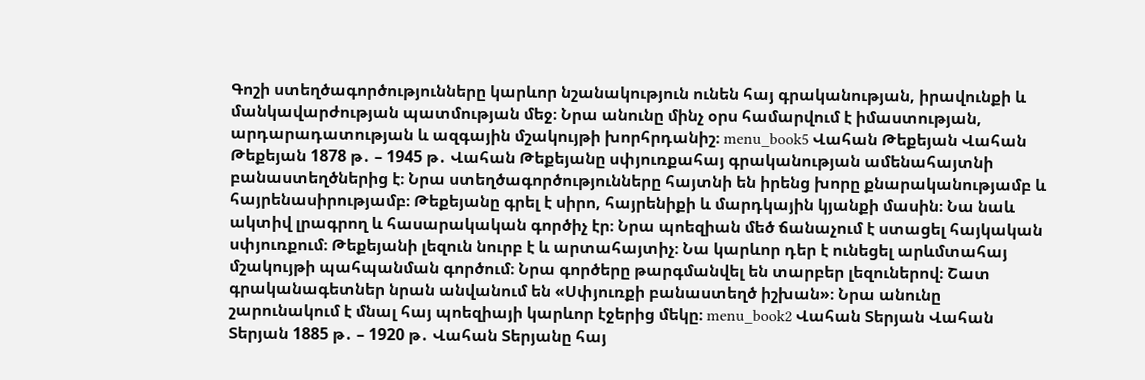Գոշի ստեղծագործությունները կարևոր նշանակություն ունեն հայ գրականության, իրավունքի և մանկավարժության պատմության մեջ։ Նրա անունը մինչ օրս համարվում է իմաստության, արդարադատության և ազգային մշակույթի խորհրդանիշ։ menu_book5 Վահան Թեքեյան Վահան Թեքեյան 1878 թ․ – 1945 թ․ Վահան Թեքեյանը սփյուռքահայ գրականության ամենահայտնի բանաստեղծներից է։ Նրա ստեղծագործությունները հայտնի են իրենց խորը քնարականությամբ և հայրենասիրությամբ։ Թեքեյանը գրել է սիրո, հայրենիքի և մարդկային կյանքի մասին։ Նա նաև ակտիվ լրագրող և հասարակական գործիչ էր։ Նրա պոեզիան մեծ ճանաչում է ստացել հայկական սփյուռքում։ Թեքեյանի լեզուն նուրբ է և արտահայտիչ։ Նա կարևոր դեր է ունեցել արևմտահայ մշակույթի պահպանման գործում։ Նրա գործերը թարգմանվել են տարբեր լեզուներով։ Շատ գրականագետներ նրան անվանում են «Սփյուռքի բանաստեղծ իշխան»։ Նրա անունը շարունակում է մնալ հայ պոեզիայի կարևոր էջերից մեկը։ menu_book2 Վահան Տերյան Վահան Տերյան 1885 թ․ – 1920 թ․ Վահան Տերյանը հայ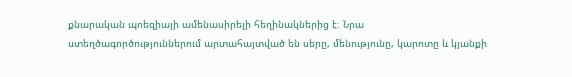քնարական պոեզիայի ամենասիրելի հեղինակներից է։ Նրա ստեղծագործություններում արտահայտված են սերը, մենությունը, կարոտը և կյանքի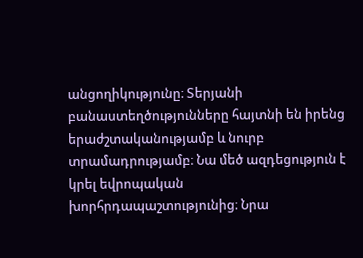անցողիկությունը։ Տերյանի բանաստեղծությունները հայտնի են իրենց երաժշտականությամբ և նուրբ տրամադրությամբ։ Նա մեծ ազդեցություն է կրել եվրոպական խորհրդապաշտությունից։ Նրա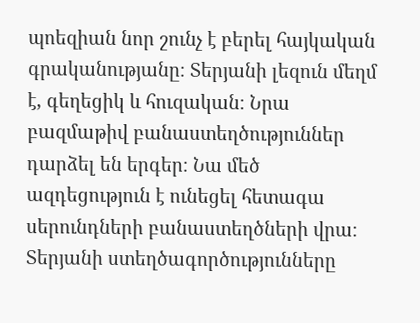պոեզիան նոր շունչ է բերել հայկական գրականությանը։ Տերյանի լեզուն մեղմ է, գեղեցիկ և հուզական։ Նրա բազմաթիվ բանաստեղծություններ դարձել են երգեր։ Նա մեծ ազդեցություն է ունեցել հետագա սերունդների բանաստեղծների վրա։ Տերյանի ստեղծագործությունները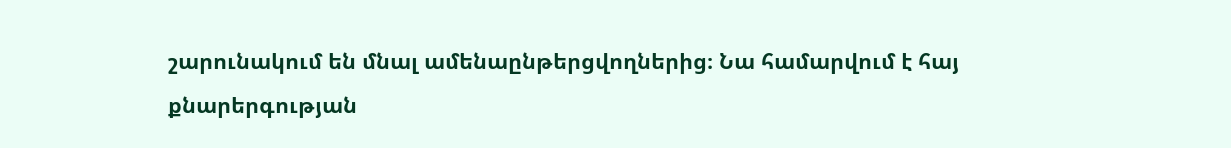շարունակում են մնալ ամենաընթերցվողներից։ Նա համարվում է հայ քնարերգության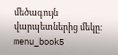մեծագույն վարպետներից մեկը։ menu_book5